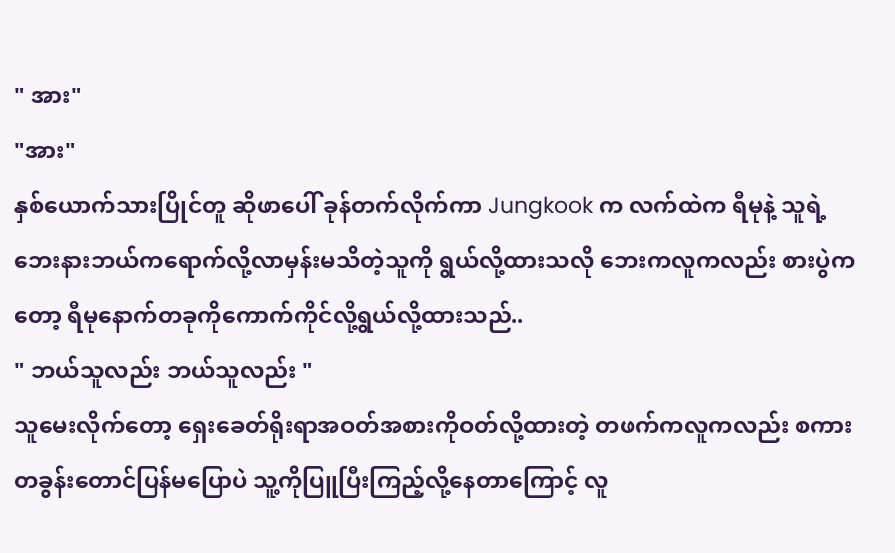" အား"
"အား"
နှစ်ယောက်သားပြိုင်တူ ဆိုဖာပေါ် ခုန်တက်လိုက်ကာ Jungkook က လက်ထဲက ရီမုနဲ့ သူရဲ့ဘေးနားဘယ်ကရောက်လို့လာမှန်းမသိတဲ့သူကို ရွယ်လို့ထားသလို ဘေးကလူကလည်း စားပွဲကတော့ ရီမုနောက်တခုကိုကောက်ကိုင်လို့ရွယ်လို့ထားသည်..
" ဘယ်သူလည်း ဘယ်သူလည်း "
သူမေးလိုက်တော့ ရှေးခေတ်ရိုးရာအဝတ်အစားကိုဝတ်လို့ထားတဲ့ တဖက်ကလူကလည်း စကားတခွန်းတောင်ပြန်မပြောပဲ သူ့ကိုပြူပြီးကြည့်လို့နေတာကြောင့် လူ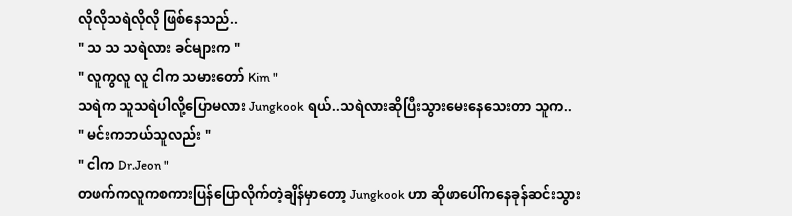လိုလိုသရဲလိုလို ဖြစ်နေသည်..
" သ သ သရဲလား ခင်များက "
" လူကွလူ လူ ငါက သမားတော် Kim "
သရဲက သူသရဲပါလို့ပြောမလား Jungkook ရယ်..သရဲလားဆိုပြီးသွားမေးနေသေးတာ သူက..
" မင်းကဘယ်သူလည်း "
" ငါက Dr.Jeon "
တဖက်ကလူကစကားပြန်ပြောလိုက်တဲ့ချိန်မှာတော့ Jungkook ဟာ ဆိုဖာပေါ်ကနေခုန်ဆင်းသွား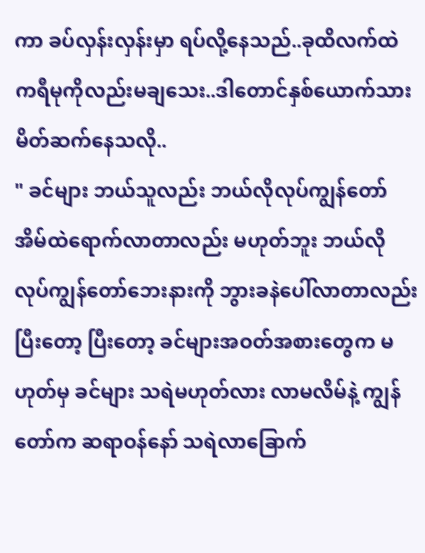ကာ ခပ်လှန်းလှန်းမှာ ရပ်လို့နေသည်..ခုထိလက်ထဲကရီမုကိုလည်းမချသေး..ဒါတောင်နှစ်ယောက်သားမိတ်ဆက်နေသလို..
" ခင်များ ဘယ်သူလည်း ဘယ်လိုလုပ်ကျွန်တော်အိမ်ထဲရောက်လာတာလည်း မဟုတ်ဘူး ဘယ်လိုလုပ်ကျွန်တော်ဘေးနားကို ဘွားခနဲပေါ်လာတာလည်း ပြီးတော့ ပြီးတော့ ခင်များအဝတ်အစားတွေက မဟုတ်မှ ခင်များ သရဲမဟုတ်လား လာမလိမ်နဲ့ ကျွန်တော်က ဆရာဝန်နော် သရဲလာခြောက်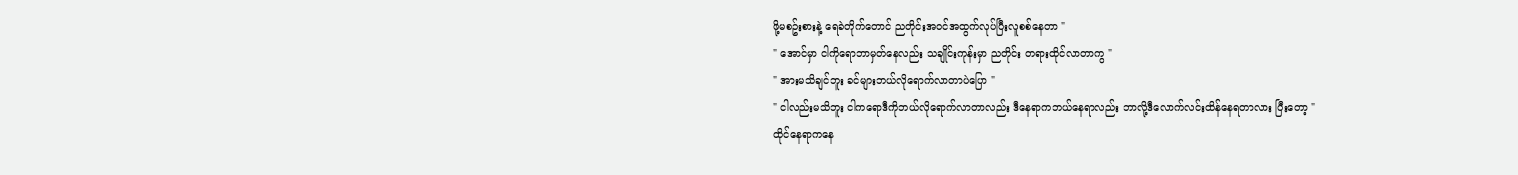ဖို့မစဥ်းစားနဲ့ ရေခဲတိုက်တောင် ညတိုင်းအဝင်အထွက်လုပ်ပြီးလူစစ်နေတာ "
" အောင်မှာ ငါကိုရောဘာမှတ်နေလည်း သချိုင်းကုန်းမှာ ညတိုင်း တရားထိုင်လာတာကွ "
" အားမသိချင်ဘူး ခင်များဘယ်လိုရောက်လာတာပဲပြော "
" ငါလည်းမသိဘူး ငါကရောဒီကိုဘယ်လိုရောက်လာတာလည်း ဒီနေရာကဘယ်နေရာလည်း ဘာလို့ဒီလောက်လင်းထိန်နေရတာလား ပြီးတော့ "
ထိုင်နေရာကနေ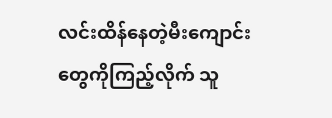လင်းထိန်နေတဲ့မီးကျောင်းတွေကိုကြည့်လိုက် သူ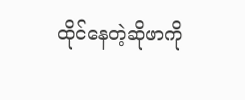ထိုင်နေတဲ့ဆိုဖာကို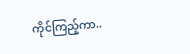ကိုင်ကြည့်ကာ..